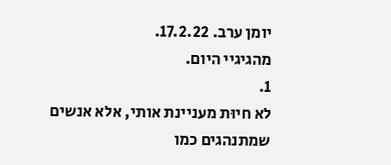יומן ערב. 17.2.22.
מהגיגיי היום.
1.
לא חיוּת מעניינת אותי, אלא אנשים שמתנהגים כמו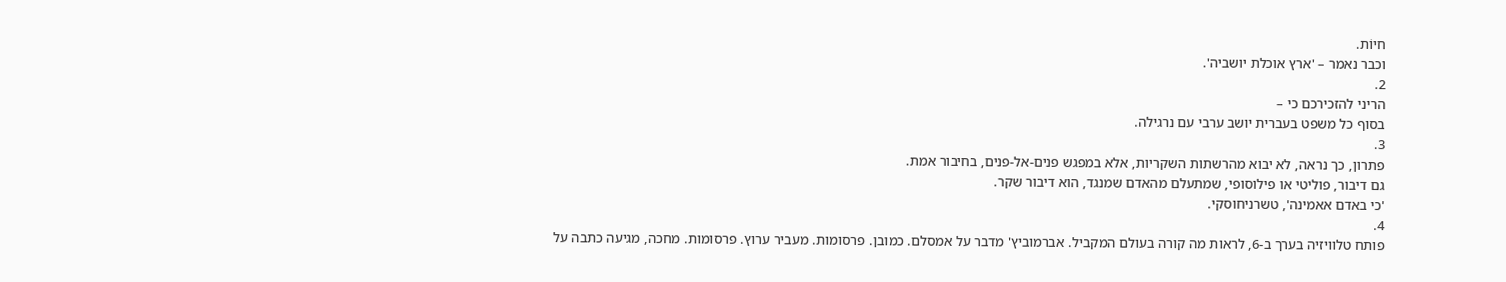חיוֹת.
וכבר נאמר – 'ארץ אוכלת יושביה'.
2.
הריני להזכירכם כי –
בסוף כל משפט בעברית יושב ערבי עם נרגילה.
3.
פתרון, כך נראה, לא יבוא מהרשתות השקריות, אלא במפגש פנים-אל-פנים, בחיבור אמת.
גם דיבור, פוליטי או פילוסופי, שמתעלם מהאדם שמנגד, הוא דיבור שקר.
'כי באדם אאמינה', טשרניחוסקי.
4.
פותח טלוויזיה בערך ב-6, לראות מה קורה בעולם המקביל. אברמוביץ' מדבר על אמסלם. כמובן. פרסומות. מעביר ערוץ. פרסומות. מחכה, מגיעה כתבה על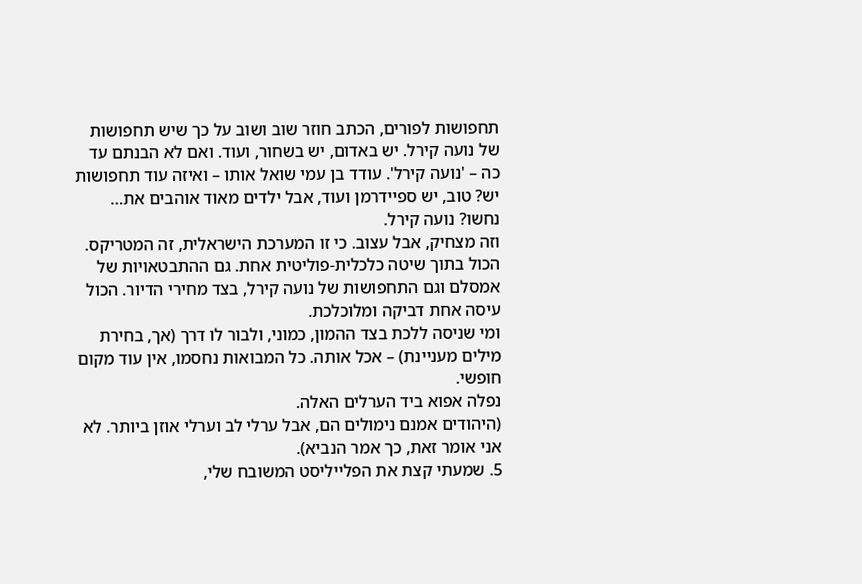תחפושות לפורים, הכתב חוזר שוב ושוב על כך שיש תחפושות של נועה קירל. יש באדום, יש בשחור, ועוד. ואם לא הבנתם עד כה – 'נועה קירל'. עודד בן עמי שואל אותו – ואיזה עוד תחפושות יש? טוב, יש ספיידרמן ועוד, אבל ילדים מאוד אוהבים את… נחשו? נועה קירל.
וזה מצחיק, אבל עצוב. כי זו המערכת הישראלית, זה המטריקס. הכול בתוך שיטה כלכלית-פוליטית אחת. גם ההתבטאויות של אמסלם וגם התחפושות של נועה קירל, בצד מחירי הדיור. הכול עיסה אחת דביקה ומלוכלכת.
ומי שניסה ללכת בצד ההמון, כמוני, ולבור לו דרך (אך, בחירת מילים מעניינת) – אכל אותה. כל המבואות נחסמו, אין עוד מקום חופשי.
נפלה אפוא ביד הערלים האלה.
(היהודים אמנם נימולים הם, אבל ערלי לב וערלי אוזן ביותר. לא אני אומר זאת, כך אמר הנביא).
5. שמעתי קצת את הפלייליסט המשובח שלי,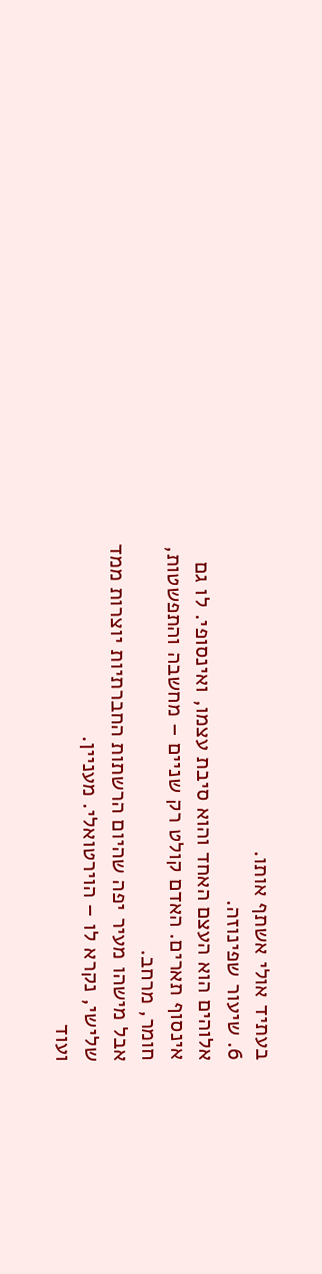בעתיד אולי אשתף אותו.
6. שיעור שפינוזה.
אלוהים הוא העצם האחד והוא סיבת עצמו, ואינסופי. לו גם אינסוף תארים. האדם קולט רק שניים – מחשבה והתפשטות, חומר, מרחב.
אבל מישהו מעיר יפה שהיום הרשתות החברתיות יוצרות ממד שלישי, נקרא לו – הוירטואלי. מעניין.
ועוד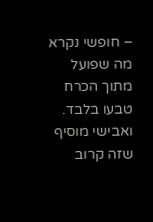– חופשי נקרא מה שפועל מתוך הכרח טבעו בלבד.
ואבישי מוסיף שזה קרוב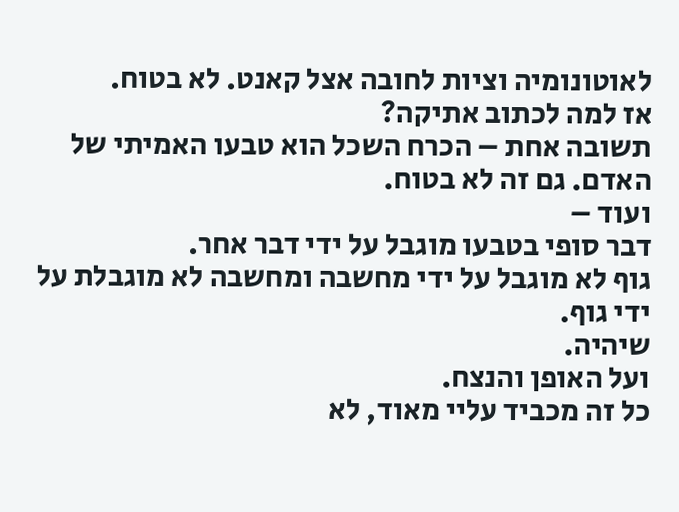לאוטונומיה וציות לחובה אצל קאנט. לא בטוח.
אז למה לכתוב אתיקה?
תשובה אחת – הכרח השכל הוא טבעו האמיתי של האדם. גם זה לא בטוח.
ועוד –
דבר סופי בטבעו מוגבל על ידי דבר אחר.
גוף לא מוגבל על ידי מחשבה ומחשבה לא מוגבלת על ידי גוף.
שיהיה.
ועל האופן והנצח.
כל זה מכביד עליי מאוד, לא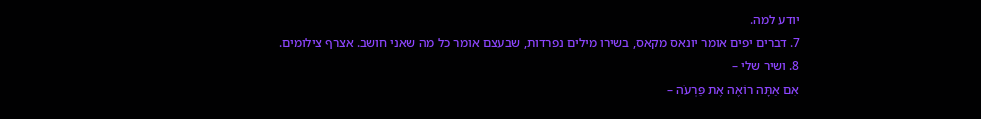יודע למה.
7. דברים יפים אומר יונאס מקאס, בשירו מילים נפרדות, שבעצם אומר כל מה שאני חושב. אצרף צילומים.
8. ושיר שלי –
אִם אַתָּה רוֹאֶה אֶת פַּרְעֹה –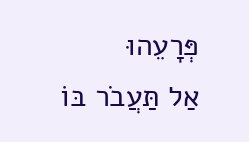פְּרָעֵהוּ
אַל תַּעֲבֹר בּוֹ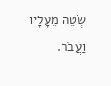שְׂטֵה מֵעָלָיו וַעֲבֹר.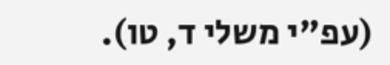(עפ"י משלי ד, טו).